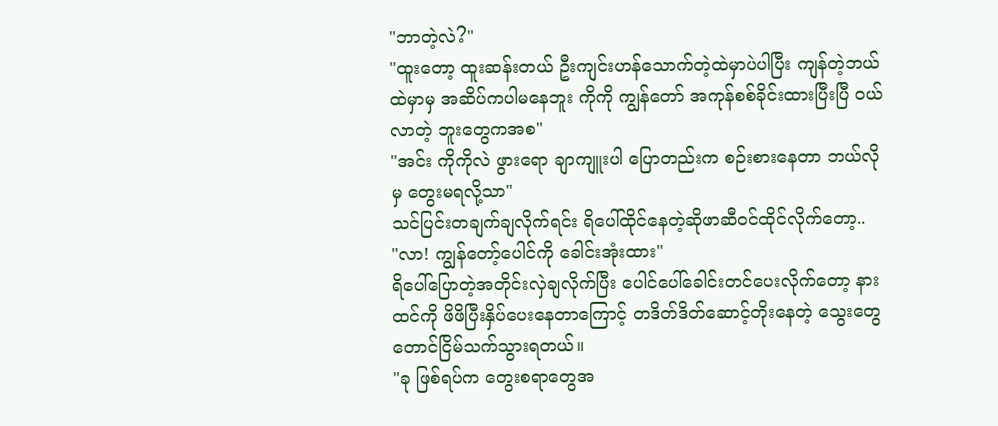"ဘာတဲ့လဲ?"
"ထူးတော့ ထူးဆန်းတယ် ဦးကျင်းဟန်သောက်တဲ့ထဲမှာပဲပါပြီး ကျန်တဲ့ဘယ်ထဲမှာမှ အဆိပ်ကပါမနေဘူး ကိုကို ကျွန်တော် အကုန်စစ်ခိုင်းထားပြီးပြီ ဝယ်လာတဲ့ ဘူးတွေကအစ"
"အင်း ကိုကိုလဲ ဖွားရော ချာကျူးပါ ပြောတည်းက စဉ်းစားနေတာ ဘယ်လိုမှ တွေးမရလို့သာ"
သင်ပြင်းတချက်ချလိုက်ရင်း ရိပေါ်ထိုင်နေတဲ့ဆိုဖာဆီဝင်ထိုင်လိုက်တော့..
"လာ! ကျွန်တော့်ပေါင်ကို ခေါင်းအုံးထား"
ရိပေါ်ပြောတဲ့အတိုင်းလှဲချလိုက်ပြီး ပေါင်ပေါ်ခေါင်းတင်ပေးလိုက်တော့ နားထင်ကို ဖိဖိပြီးနှိပ်ပေးနေတာကြောင့် တဒိတ်ဒိတ်ဆောင့်တိုးနေတဲ့ သွေးတွေတောင်ငြိမ်သက်သွားရတယ်။
"ခု ဖြစ်ရပ်က တွေးစရာတွေအ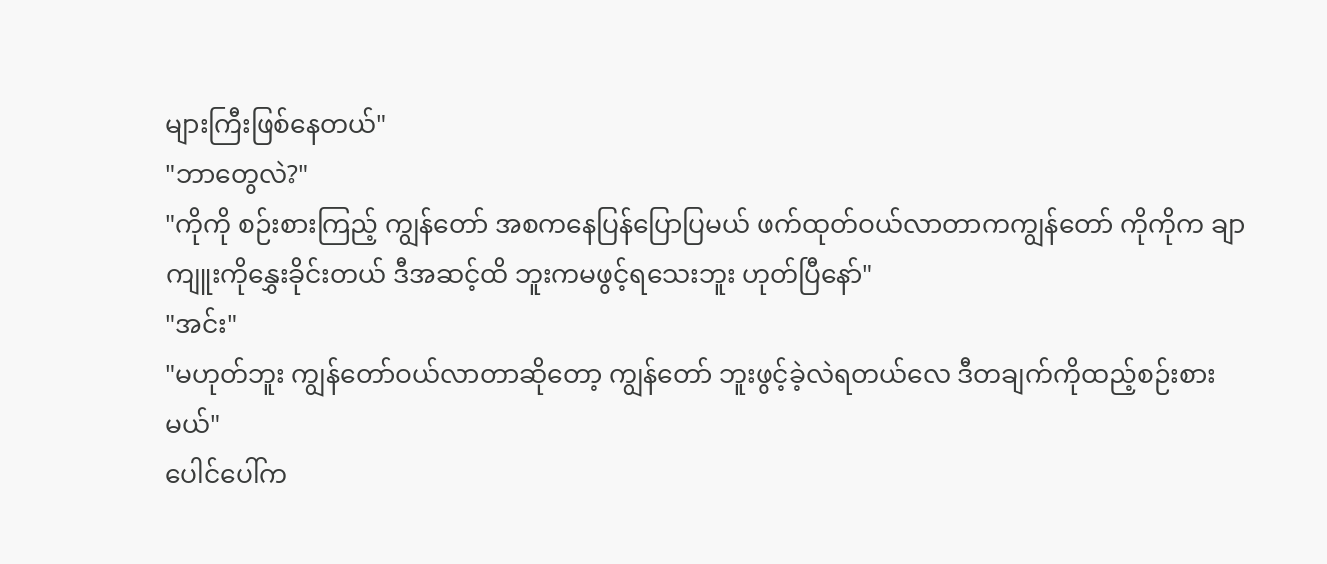များကြီးဖြစ်နေတယ်"
"ဘာတွေလဲ?"
"ကိုကို စဉ်းစားကြည့် ကျွန်တော် အစကနေပြန်ပြောပြမယ် ဖက်ထုတ်ဝယ်လာတာကကျွန်တော် ကိုကိုက ချာကျူးကိုနွှေးခိုင်းတယ် ဒီအဆင့်ထိ ဘူးကမဖွင့်ရသေးဘူး ဟုတ်ပြီနော်"
"အင်း"
"မဟုတ်ဘူး ကျွန်တော်ဝယ်လာတာဆိုတော့ ကျွန်တော် ဘူးဖွင့်ခဲ့လဲရတယ်လေ ဒီတချက်ကိုထည့်စဉ်းစားမယ်"
ပေါင်ပေါ်က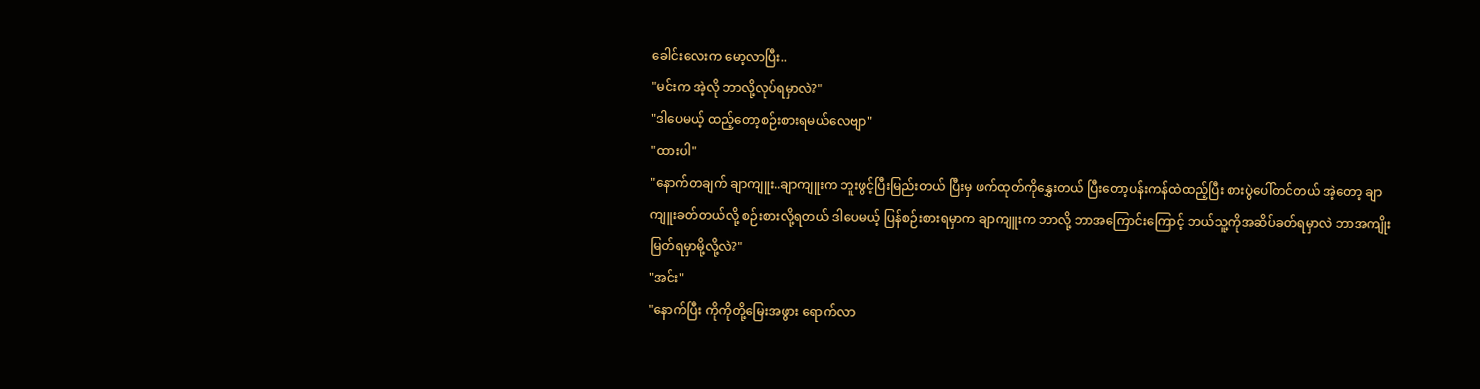ခေါင်းလေးက မော့လာပြီး..
"မင်းက အဲ့လို ဘာလို့လုပ်ရမှာလဲ?"
"ဒါပေမယ့် ထည့်တော့စဉ်းစားရမယ်လေဗျာ"
"ထားပါ"
"နောက်တချက် ချာကျူး..ချာကျူးက ဘူးဖွင့်ပြီးမြည်းတယ် ပြီးမှ ဖက်ထုတ်ကိုနွှေးတယ် ပြီးတော့ပန်းကန်ထဲထည့်ပြီး စားပွဲပေါ်တင်တယ် အဲ့တော့ ချာကျူးခတ်တယ်လို့ စဉ်းစားလို့ရတယ် ဒါပေမယ့် ပြန်စဉ်းစားရမှာက ချာကျူးက ဘာလို့ ဘာအကြောင်းကြောင့် ဘယ်သူ့ကိုအဆိပ်ခတ်ရမှာလဲ ဘာအကျိုးမြတ်ရမှာမို့လို့လဲ?"
"အင်း"
"နောက်ပြီး ကိုကိုတို့မြေးအဖွား ရောက်လာ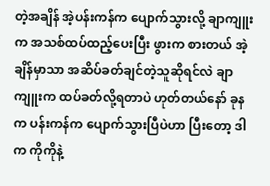တဲ့အချိန် အဲ့ပန်းကန်က ပျောက်သွားလို့ ချာကျူးက အသစ်ထပ်ထည့်ပေးပြီး ဖွားက စားတယ် အဲ့ချိန်မှာသာ အဆိပ်ခတ်ချင်တဲ့သူဆိုရင်လဲ ချာကျူးက ထပ်ခတ်လို့ရတာပဲ ဟုတ်တယ်နော် ခုနက ပန်းကန်က ပျောက်သွားပြီပဲဟာ ပြီးတော့ ဒါက ကိုကိုနဲ့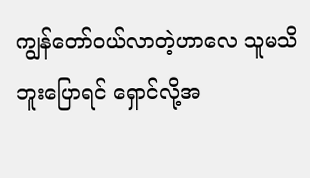ကျွန်တော်ဝယ်လာတဲ့ဟာလေ သူမသိဘူးပြောရင် ရှောင်လို့အ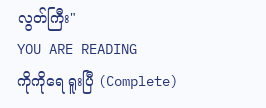လွတ်ကြီး"
YOU ARE READING
ကိုကိုရေ ရူးပြီ (Complete)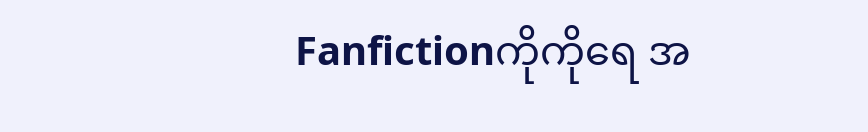Fanfictionကိုကိုရေ အ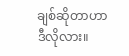ချစ်ဆိုတာဟာ ဒီလိုလား။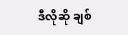ဒီလိုဆို ချစ်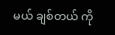မယ် ချစ်တယ် ကို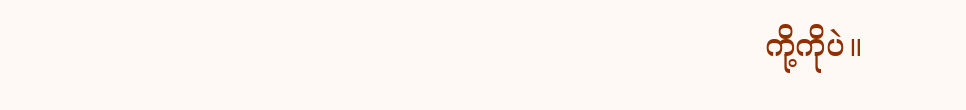ကို့ကိုပဲ။